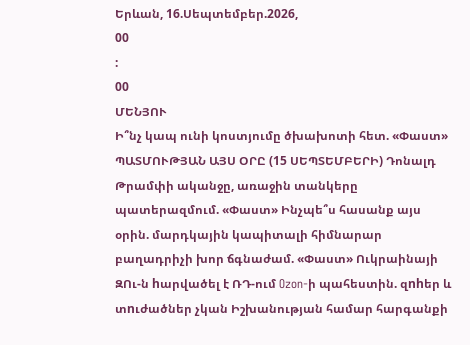Երևան, 16.Սեպտեմբեր.2026,
00
:
00
ՄԵՆՅՈՒ
Ի՞նչ կապ ունի կոստյումը ծխախոտի հետ. «Փաստ» ՊԱՏՄՈՒԹՅԱՆ ԱՅՍ ՕՐԸ (15 ՍԵՊՏԵՄԲԵՐԻ) Դոնալդ Թրամփի ականջը, առաջին տանկերը պատերազմում. «Փաստ» Ինչպե՞ս հասանք այս օրին. մարդկային կապիտալի հիմնարար բաղադրիչի խոր ճգնաժամ. «Փաստ» Ուկրաինայի ԶՈւ-ն hարվածել է ՌԴ-ում Ozon-ի պահեստին. զnhեր և տnւժածներ չկան Իշխանության համար հարգանքի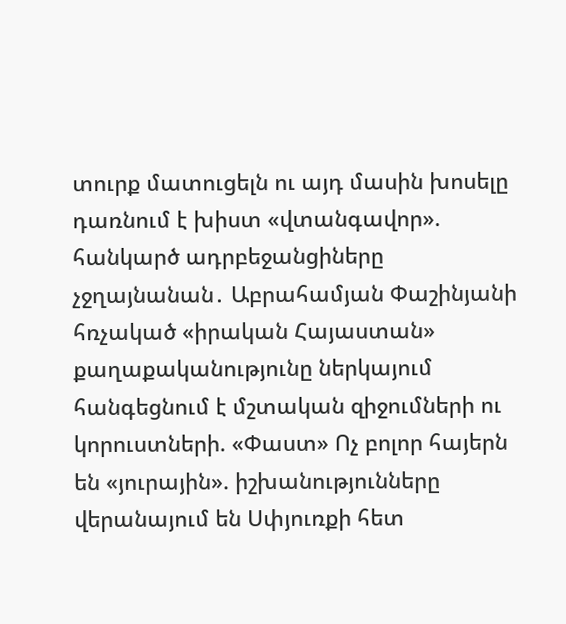տուրք մատուցելն ու այդ մասին խոսելը դառնում է խիստ «վտանգավոր». հանկարծ ադրբեջանցիները չջղայնանան․ Աբրահամյան Փաշինյանի հռչակած «իրական Հայաստան» քաղաքականությունը ներկայում հանգեցնում է մշտական զիջումների ու կորուստների. «Փաստ» Ոչ բոլոր հայերն են «յուրային». իշխանությունները վերանայում են Սփյուռքի հետ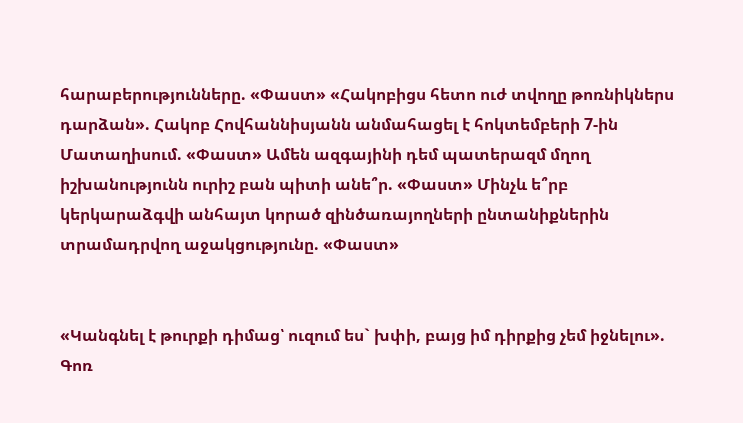հարաբերությունները. «Փաստ» «Հակոբիցս հետո ուժ տվողը թոռնիկներս դարձան». Հակոբ Հովհաննիսյանն անմահացել է հոկտեմբերի 7-ին Մատաղիսում. «Փաստ» Ամեն ազգայինի դեմ պատերազմ մղող իշխանությունն ուրիշ բան պիտի անե՞ր. «Փաստ» Մինչև ե՞րբ կերկարաձգվի անհայտ կորած զինծառայողների ընտանիքներին տրամադրվող աջակցությունը. «Փաստ»


«Կանգնել է թուրքի դիմաց՝ ուզում ես` խփի, բայց իմ դիրքից չեմ իջնելու». Գոռ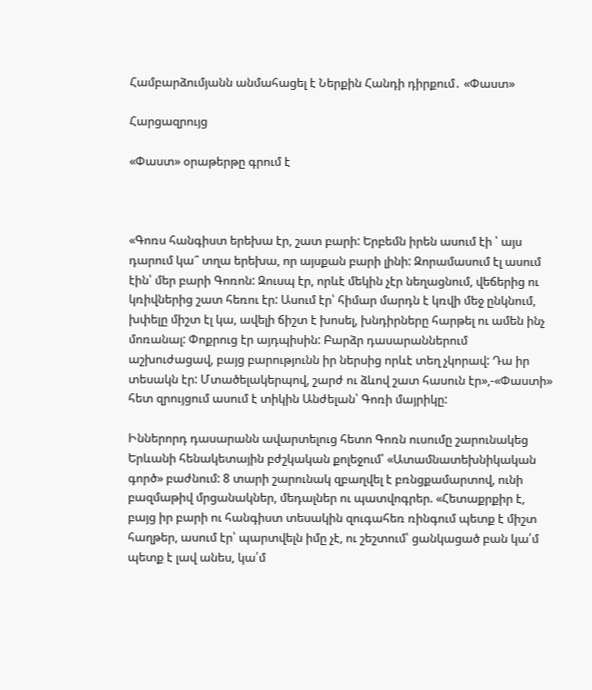Համբարձումյանն անմահացել է Ներքին Հանդի դիրքում․ «Փաստ»

Հարցազրույց

«Փաստ» օրաթերթը գրում է



«Գոռս հանգիստ երեխա էր, շատ բարի: Երբեմն իրեն ասում էի ՝ այս դարում կա՞ տղա երեխա, որ այսքան բարի լինի: Զորամասում էլ ասում էին՝ մեր բարի Գոռոն: Զուսպ էր, որևէ մեկին չէր նեղացնում, վեճերից ու կռիվներից շատ հեռու էր: Ասում էր՝ հիմար մարդն է կռվի մեջ ընկնում, խփելը միշտ էլ կա, ավելի ճիշտ է խոսել, խնդիրները հարթել ու ամեն ինչ մոռանալ: Փոքրուց էր այդպիսին: Բարձր դասարաններում աշխուժացավ, բայց բարությունն իր ներսից որևէ տեղ չկորավ: Դա իր տեսակն էր: Մտածելակերպով, շարժ ու ձևով շատ հասուն էր»,-«Փաստի» հետ զրույցում ասում է տիկին Անժելան՝ Գոռի մայրիկը:

Իններորդ դասարանն ավարտելուց հետո Գոռն ուսումը շարունակեց Երևանի հենակետային բժշկական քոլեջում՝ «Ատամնատեխնիկական գործ» բաժնում: 8 տարի շարունակ զբաղվել է բռնցքամարտով, ունի բազմաթիվ մրցանակներ, մեդալներ ու պատվոգրեր. «Հետաքրքիր է, բայց իր բարի ու հանգիստ տեսակին զուգահեռ ռինգում պետք է միշտ հաղթեր, ասում էր՝ պարտվելն իմը չէ, ու շեշտում՝ ցանկացած բան կա՛մ պետք է լավ անես, կա՛մ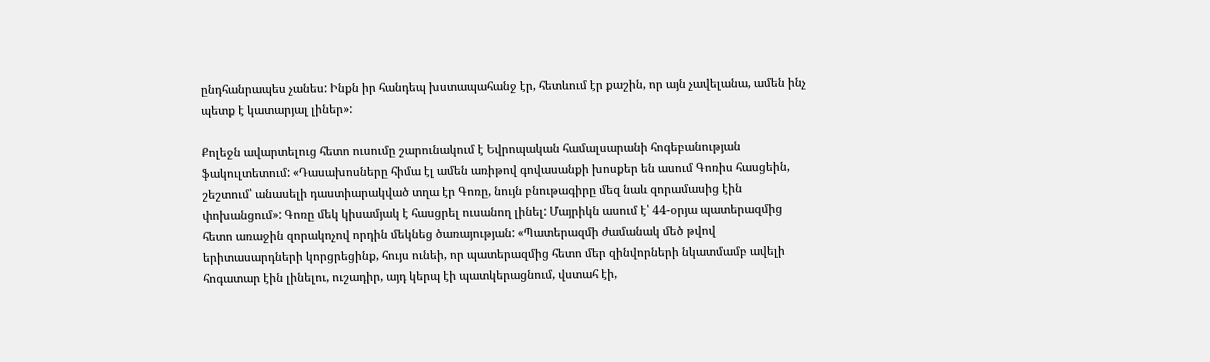ընդհանրապես չանես: Ինքն իր հանդեպ խստապահանջ էր, հետևում էր քաշին, որ այն չավելանա, ամեն ինչ պետք է կատարյալ լիներ»:

Քոլեջն ավարտելուց հետո ուսումը շարունակում է Եվրոպական համալսարանի հոգեբանության ֆակուլտետում: «Դասախոսները հիմա էլ ամեն առիթով գովասանքի խոսքեր են ասում Գոռիս հասցեին, շեշտում՝ անասելի դաստիարակված տղա էր Գոռը, նույն բնութագիրը մեզ նաև զորամասից էին փոխանցում»: Գոռը մեկ կիսամյակ է հասցրել ուսանող լինել: Մայրիկն ասում է՝ 44-օրյա պատերազմից հետո առաջին զորակոչով որդին մեկնեց ծառայության: «Պատերազմի ժամանակ մեծ թվով երիտասարդների կորցրեցինք, հույս ունեի, որ պատերազմից հետո մեր զինվորների նկատմամբ ավելի հոգատար էին լինելու, ուշադիր, այդ կերպ էի պատկերացնում, վստահ էի,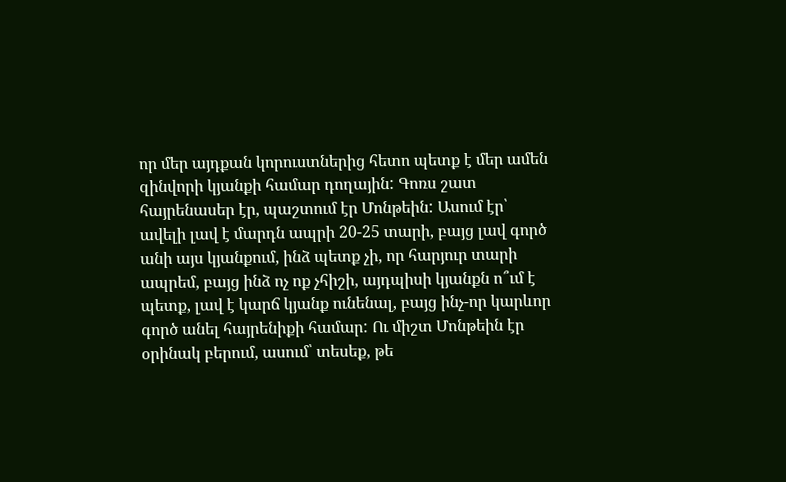որ մեր այդքան կորուստներից հետո պետք է մեր ամեն զինվորի կյանքի համար դողային: Գոռս շատ հայրենասեր էր, պաշտում էր Մոնթեին: Ասում էր՝ ավելի լավ է մարդն ապրի 20-25 տարի, բայց լավ գործ անի այս կյանքում, ինձ պետք չի, որ հարյուր տարի ապրեմ, բայց ինձ ոչ ոք չհիշի, այդպիսի կյանքն ո՞ւմ է պետք, լավ է կարճ կյանք ունենալ, բայց ինչ-որ կարևոր գործ անել հայրենիքի համար: Ու միշտ Մոնթեին էր օրինակ բերում, ասում՝ տեսեք, թե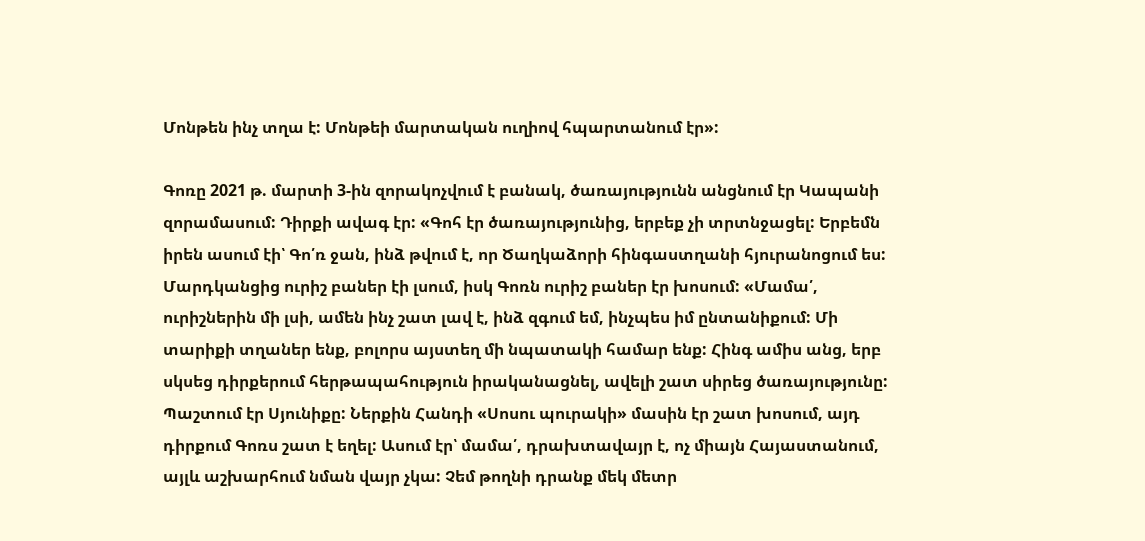Մոնթեն ինչ տղա է: Մոնթեի մարտական ուղիով հպարտանում էր»:

Գոռը 2021 թ. մարտի 3-ին զորակոչվում է բանակ, ծառայությունն անցնում էր Կապանի զորամասում: Դիրքի ավագ էր: «Գոհ էր ծառայությունից, երբեք չի տրտնջացել: Երբեմն իրեն ասում էի՝ Գո՛ռ ջան, ինձ թվում է, որ Ծաղկաձորի հինգաստղանի հյուրանոցում ես: Մարդկանցից ուրիշ բաներ էի լսում, իսկ Գոռն ուրիշ բաներ էր խոսում: «Մամա՛, ուրիշներին մի լսի, ամեն ինչ շատ լավ է, ինձ զգում եմ, ինչպես իմ ընտանիքում: Մի տարիքի տղաներ ենք, բոլորս այստեղ մի նպատակի համար ենք: Հինգ ամիս անց, երբ սկսեց դիրքերում հերթապահություն իրականացնել, ավելի շատ սիրեց ծառայությունը: Պաշտում էր Սյունիքը: Ներքին Հանդի «Սոսու պուրակի» մասին էր շատ խոսում, այդ դիրքում Գոռս շատ է եղել: Ասում էր՝ մամա՛, դրախտավայր է, ոչ միայն Հայաստանում, այլև աշխարհում նման վայր չկա: Չեմ թողնի դրանք մեկ մետր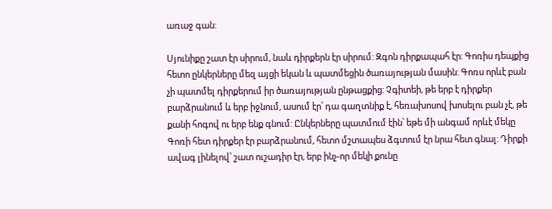առաջ գան:

Սյունիքը շատ էր սիրում, նաև դիրքերն էր սիրում: Զգոն դիրքապահ էր: Գոռիս դեպքից հետո ընկերները մեզ այցի եկան և պատմեցին ծառայության մասին: Գոռս որևէ բան չի պատմել դիրքերում իր ծառայության ընթացքից: Չգիտեի, թե երբ է դիրքեր բարձրանում և երբ իջնում, ասում էր՝ դա գաղտնիք է, հեռախոսով խոսելու բան չէ, թե քանի հոգով ու երբ ենք գնում: Ընկերները պատմում էին՝ եթե մի անգամ որևէ մեկը Գոռի հետ դիրքեր էր բարձրանում, հետո մշտապես ձգտում էր նրա հետ գնալ: Դիրքի ավագ լինելով՝ շատ ուշադիր էր, երբ ինչ-որ մեկի քունը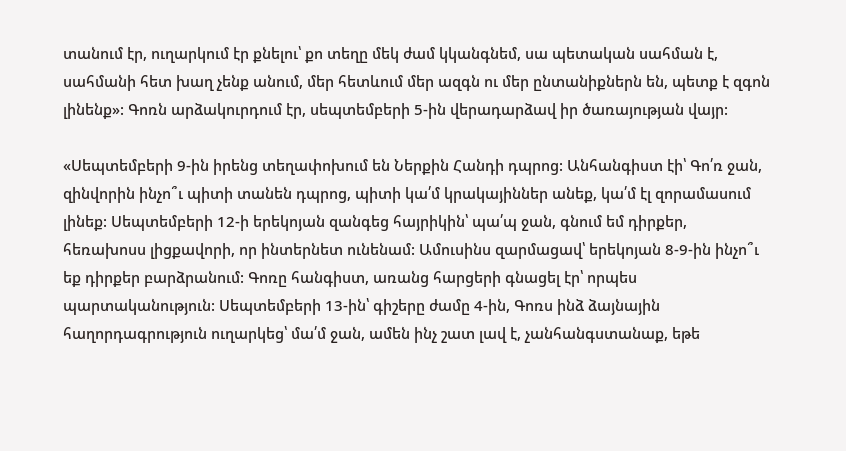տանում էր, ուղարկում էր քնելու՝ քո տեղը մեկ ժամ կկանգնեմ, սա պետական սահման է, սահմանի հետ խաղ չենք անում, մեր հետևում մեր ազգն ու մեր ընտանիքներն են, պետք է զգոն լինենք»: Գոռն արձակուրդում էր, սեպտեմբերի 5-ին վերադարձավ իր ծառայության վայր:

«Սեպտեմբերի 9-ին իրենց տեղափոխում են Ներքին Հանդի դպրոց: Անհանգիստ էի՝ Գո՛ռ ջան, զինվորին ինչո՞ւ պիտի տանեն դպրոց, պիտի կա՛մ կրակայիններ անեք, կա՛մ էլ զորամասում լինեք: Սեպտեմբերի 12-ի երեկոյան զանգեց հայրիկին՝ պա՛պ ջան, գնում եմ դիրքեր, հեռախոսս լիցքավորի, որ ինտերնետ ունենամ: Ամուսինս զարմացավ՝ երեկոյան 8-9-ին ինչո՞ւ եք դիրքեր բարձրանում: Գոռը հանգիստ, առանց հարցերի գնացել էր՝ որպես պարտականություն: Սեպտեմբերի 13-ին՝ գիշերը ժամը 4-ին, Գոռս ինձ ձայնային հաղորդագրություն ուղարկեց՝ մա՛մ ջան, ամեն ինչ շատ լավ է, չանհանգստանաք, եթե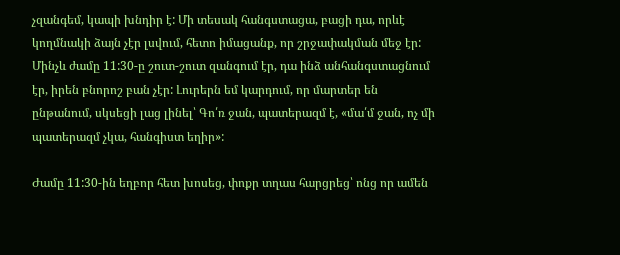չզանգեմ, կապի խնդիր է: Մի տեսակ հանգստացա, բացի դա, որևէ կողմնակի ձայն չէր լսվում, հետո իմացանք, որ շրջափակման մեջ էր: Մինչև ժամը 11:30-ը շուտ-շուտ զանգում էր, դա ինձ անհանգստացնում էր, իրեն բնորոշ բան չէր: Լուրերն եմ կարդում, որ մարտեր են ընթանում, սկսեցի լաց լինել՝ Գո՛ռ ջան, պատերազմ է, «մա՛մ ջան, ոչ մի պատերազմ չկա, հանգիստ եղիր»:

Ժամը 11:30-ին եղբոր հետ խոսեց, փոքր տղաս հարցրեց՝ ոնց որ ամեն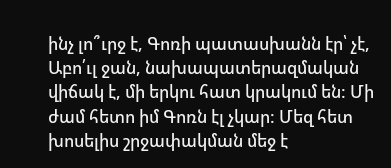ինչ լո՞ւրջ է, Գոռի պատասխանն էր՝ չէ, Աբո՛ւլ ջան, նախապատերազմական վիճակ է, մի երկու հատ կրակում են: Մի ժամ հետո իմ Գոռն էլ չկար: Մեզ հետ խոսելիս շրջափակման մեջ է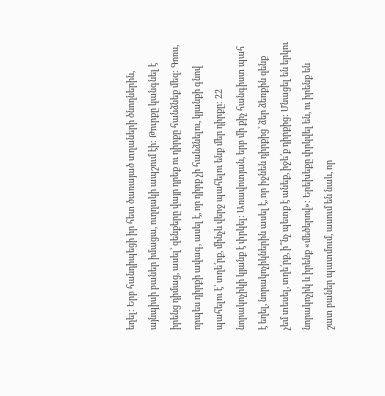եղել: Երբ հանդիպեցի իր հետ ծառայած տղաների ծնողներին, այնպիսի բաներ իմացա, ուղղակի ապշում էի: Թուրքը կանգնել է իրենց դիմաց, ասել՝ զենքերը վայր դրեք ու դիրքը հանձնեք մեզ: Գոռս, որպես դիրքի ավագ, ասել է, որ դիրք չի հանձնելու, կյանքի գնով պահելու է՝ տղե՛րք, մինչև վերջ պահելու ենք մեր դիրքը: 22 նորակոչիկի կյանք է փրկել: Առավոտյան, երբ մի քիչ հանգիստ պահ է եղել, նորակոչիկներին ասել է, որ իջնեն դիրքից՝ ձեր ձեռքին զենք չեմ տեսել, տղե՛րք, ի՞նչ պետք է անեք, իջե՛ք դիրքից: Մնացել են երկու նորակոչիկ և իրենք «մեծերով»: Երեխեքը փրկվել են, ու իրենք են շատ բաներ պատմում, ասում են նաև, որ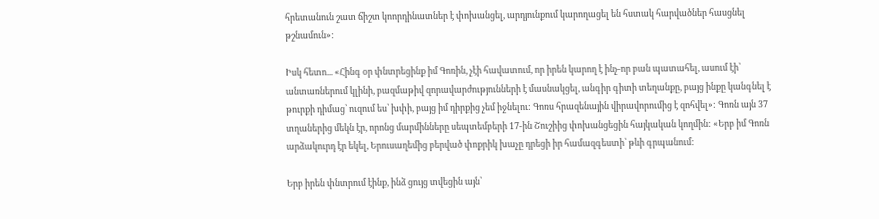հրետանուն շատ ճիշտ կոորդինատներ է փոխանցել, արդյունքում կարողացել են հստակ հարվածներ հասցնել թշնամուն»:

Իսկ հետո... «Հինգ օր փնտրեցինք իմ Գոռին, չէի հավատում, որ իրեն կարող է ինչ-որ բան պատահել, ասում էի՝ անտառներում կլինի, բազմաթիվ զորավարժությունների է մասնակցել, անգիր գիտի տեղանքը, բայց ինքը կանգնել է թուրքի դիմաց՝ ուզում ես՝ խփի, բայց իմ դիրքից չեմ իջնելու: Գոռս հրազենային վիրավորումից է զոհվել»: Գոռն այն 37 տղաներից մեկն էր, որոնց մարմինները սեպտեմբերի 17-ին Շուշիից փոխանցեցին հայկական կողմին: «Երբ իմ Գոռն արձակուրդ էր եկել, Երուսաղեմից բերված փոքրիկ խաչը դրեցի իր համազգեստի՝ թևի գրպանում:

Երբ իրեն փնտրում էինք, ինձ ցույց տվեցին այն՝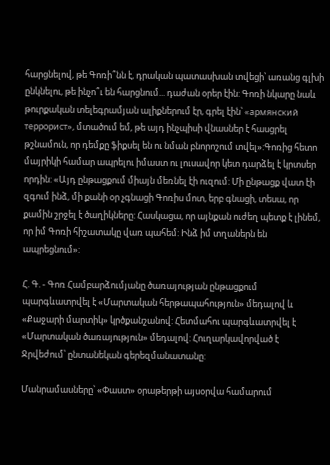հարցնելով, թե Գոռի՞նն է, դրական պատասխան տվեցի՝ առանց գլխի ընկնելու, թե ինչո՞ւ են հարցնում... դաժան օրեր էին: Գոռի նկարը նաև թուրքական տելեգրամյան ալիքներում էր, գրել էին՝ «армянский террорист», մտածում եմ, թե այդ ինչպիսի վնասներ է հասցրել թշնամուն, որ դեմքը ֆիքսել են ու նման բնորոշում տվել»:Գոռից հետո մայրիկի համար ապրելու իմաստ ու լուսավոր կետ դարձել է կրտսեր որդին: «Այդ ընթացքում միայն մեռնել էի ուզում: Մի ընթացք վատ էի զգում ինձ, մի քանի օր չգնացի Գոռիս մոտ, երբ գնացի, տեսա, որ քամին շրջել է ծաղիկները: Հասկացա, որ այնքան ուժեղ պետք է լինեմ, որ իմ Գոռի հիշատակը վառ պահեմ: Ինձ իմ տղաներն են ապրեցնում»:

Հ. Գ. - Գոռ Համբարձումյանը ծառայության ընթացքում պարգևատրվել է «Մարտական հերթապահություն» մեդալով և «Քաջարի մարտիկ» կրծքանշանով: Հետմահու պարգևատրվել է «Մարտական ծառայություն» մեդալով: Հուղարկավորված է Ջրվեժում՝ ընտանեկան գերեզմանատանը:

Մանրամասները՝ «Փաստ» օրաթերթի այսօրվա համարում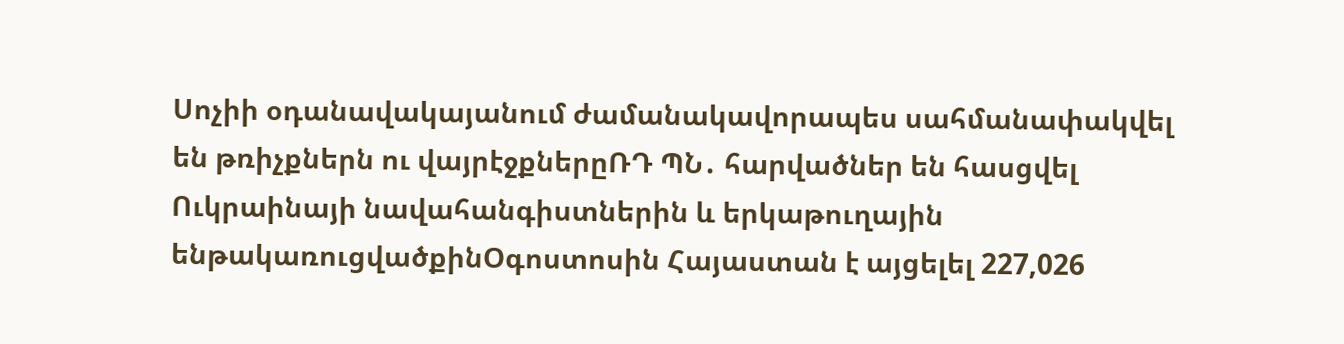Սոչիի օդանավակայանում ժամանակավորապես սահմանափակվել են թռիչքներն ու վայրէջքներըՌԴ ՊՆ․ հարվածներ են հասցվել Ուկրաինայի նավահանգիստներին և երկաթուղային ենթակառուցվածքինՕգոստոսին Հայաստան է այցելել 227,026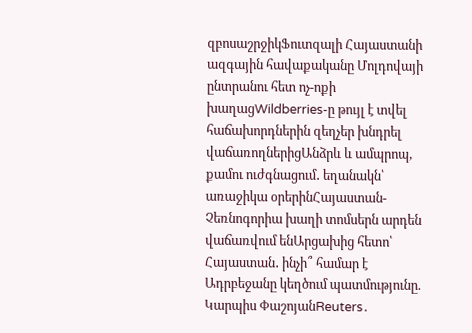զբոսաշրջիկՖուտզալի Հայաստանի ազգային հավաքականը Մոլդովայի ընտրանու հետ ոչ-ոքի խաղացWildberries-ը թույլ է տվել հաճախորդներին զեղչեր խնդրել վաճառողներիցԱնձրև և ամպրոպ, քամու ուժգնացում․ եղանակն՝ առաջիկա օրերինՀայաստան-Չեռնոգորիա խաղի տոմսերն արդեն վաճառվում ենԱրցախից հետո՝ Հայաստան․ ինչի՞ համար է Ադրբեջանը կեղծում պատմությունը. Կարպիս ՓաշոյանReuters․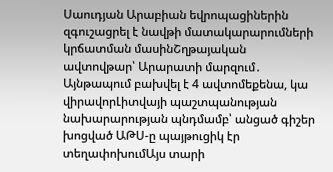Սաուդյան Արաբիան եվրոպացիներին զգուշացրել է նավթի մատակարարումների կրճատման մասինՇղթայական ավտովթար՝ Արարատի մարզում․ Այնթապում բախվել է 4 ավտոմեքենա, կա վիրավորԼիտվայի պաշտպանության նախարարության պնդմամբ՝ անցած գիշեր խոցված ԱԹՍ-ը պայթուցիկ էր տեղափոխումԱյս տարի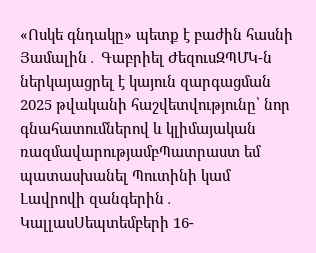«Ոսկե գնդակը» պետք է բաժին հասնի Յամալին․ Գաբրիել ԺեզուսԶՊՄԿ-ն ներկայացրել է կայուն զարգացման 2025 թվականի հաշվետվությունը՝ նոր գնահատումներով և կլիմայական ռազմավարությամբՊատրաստ եմ պատասխանել Պուտինի կամ Լավրովի զանգերին․ ԿալլասՍեպտեմբերի 16-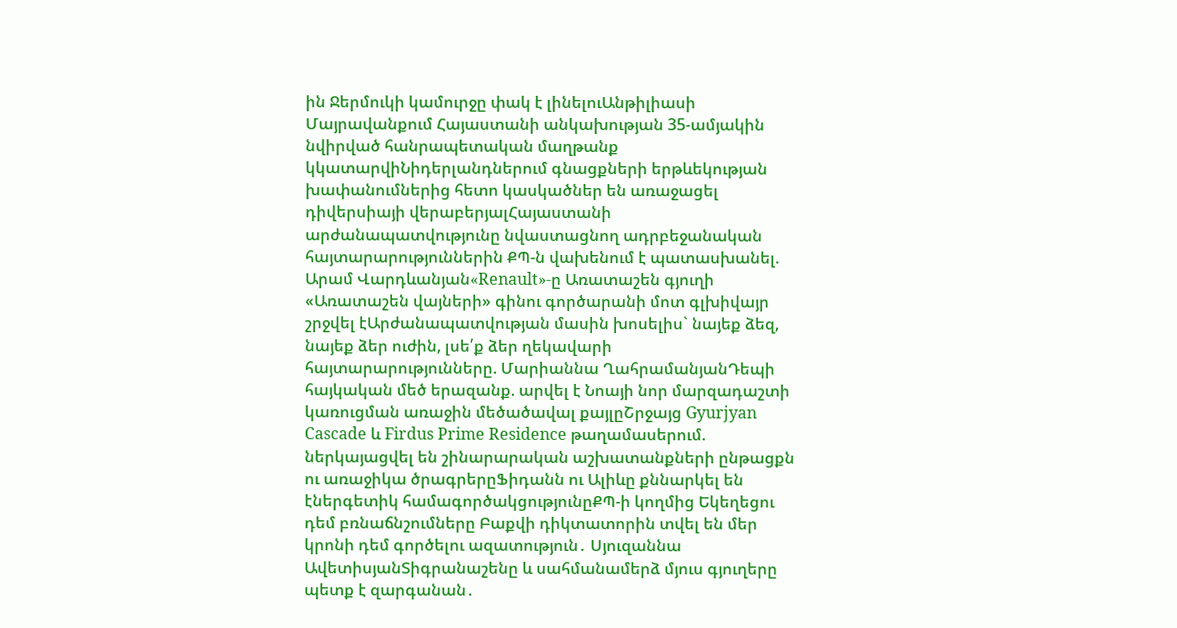ին Ջերմուկի կամուրջը փակ է լինելուԱնթիլիասի Մայրավանքում Հայաստանի անկախության 35-ամյակին նվիրված հանրապետական մաղթանք կկատարվիՆիդերլանդներում գնացքների երթևեկության խափանումներից հետո կասկածներ են առաջացել դիվերսիայի վերաբերյալՀայաստանի արժանապատվությունը նվաստացնող ադրբեջանական հայտարարություններին ՔՊ-ն վախենում է պատասխանել. Արամ Վարդևանյան«Renault»-ը Առատաշեն գյուղի «Առատաշեն վայների» գինու գործարանի մոտ գլխիվայր շրջվել էԱրժանապատվության մասին խոսելիս` նայեք ձեզ, նայեք ձեր ուժին, լսե՛ք ձեր ղեկավարի հայտարարությունները. Մարիաննա ՂահրամանյանԴեպի հայկական մեծ երազանք. արվել է Նոայի նոր մարզադաշտի կառուցման առաջին մեծածավալ քայլըՇրջայց Gyurjyan Cascade և Firdus Prime Residence թաղամասերում. ներկայացվել են շինարարական աշխատանքների ընթացքն ու առաջիկա ծրագրերըՖիդանն ու Ալիևը քննարկել են էներգետիկ համագործակցությունըՔՊ-ի կողմից Եկեղեցու դեմ բռնաճնշումները Բաքվի դիկտատորին տվել են մեր կրոնի դեմ գործելու ազատություն․ Սյուզաննա ԱվետիսյանՏիգրանաշենը և սահմանամերձ մյուս գյուղերը պետք է զարգանան․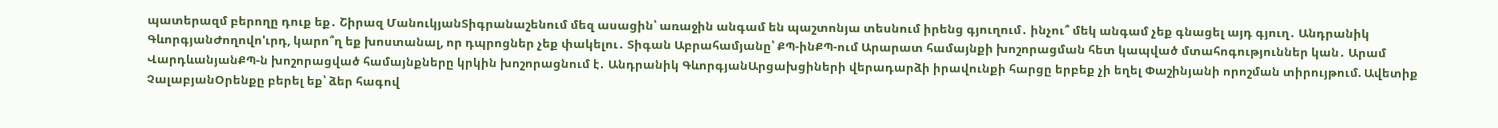պատերազմ բերողը դուք եք․ Շիրազ ՄանուկյանՏիգրանաշենում մեզ ասացին՝ առաջին անգամ են պաշտոնյա տեսնում իրենց գյուղում․ ինչու՞ մեկ անգամ չեք գնացել այդ գյուղ․ Անդրանիկ ԳևորգյանԺողովո'ւրդ, կարո՞ղ եք խոստանալ, որ դպրոցներ չեք փակելու․ Տիգան Աբրահամյանը՝ ՔՊ-ինՔՊ-ում Արարատ համայնքի խոշորացման հետ կապված մտահոգություններ կան․ Արամ ՎարդևանյանՔՊ-ն խոշորացված համայնքները կրկին խոշորացնում է․ Անդրանիկ ԳևորգյանԱրցախցիների վերադարձի իրավունքի հարցը երբեք չի եղել Փաշինյանի որոշման տիրույթում. Ավետիք ՉալաբյանՕրենքը բերել եք՝ ձեր հագով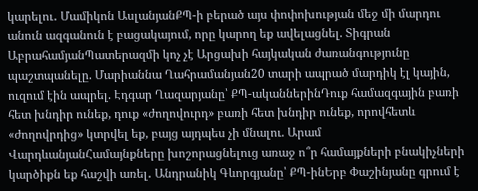կարելու․ Մամիկոն ԱսլանյանՔՊ-ի բերած այս փոփոխության մեջ մի մարդու անուն ազգանուն է բացակայում, որը կարող եք ավելացնել. Տիգրան ԱբրահամյանՊատերազմի կոչ չէ Արցախի հայկական ժառանգությունը պաշտպանելը. Մարիաննա Ղահրամանյան20 տարի ապրած մարդիկ էլ կային, ուզում էին ապրել. Էդգար Ղազարյանը՝ ՔՊ-ականներինԴուք համազգային բառի հետ խնդիր ունեք, դուք «ժողովուրդ» բառի հետ խնդիր ունեք, որովհետև «ժողովրդից» կտրվել եք, բայց այդպես չի մնալու. Արամ ՎարդևանյանՀամայնքները խոշորացնելուց առաջ ո՞ր համայքների բնակիչների կարծիքն եք հաշվի առել․ Անդրանիկ Գևորգյանը՝ ՔՊ-ինԵրբ Փաշինյանը գրում է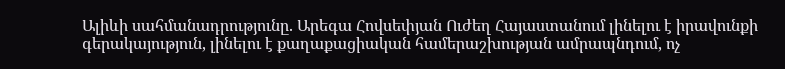Ալիևի սահմանադրությունը. Արեգա Հովսեփյան Ուժեղ Հայաստանում լինելու է իրավունքի գերակայություն, լինելու է քաղաքացիական համերաշխության ամրապնդում, ոչ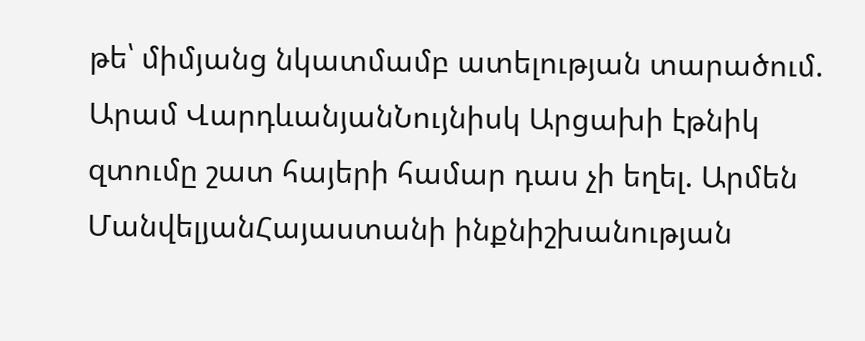թե՝ միմյանց նկատմամբ ատելության տարածում. Արամ ՎարդևանյանՆույնիսկ Արցախի էթնիկ զտումը շատ հայերի համար դաս չի եղել. Արմեն ՄանվելյանՀայաստանի ինքնիշխանության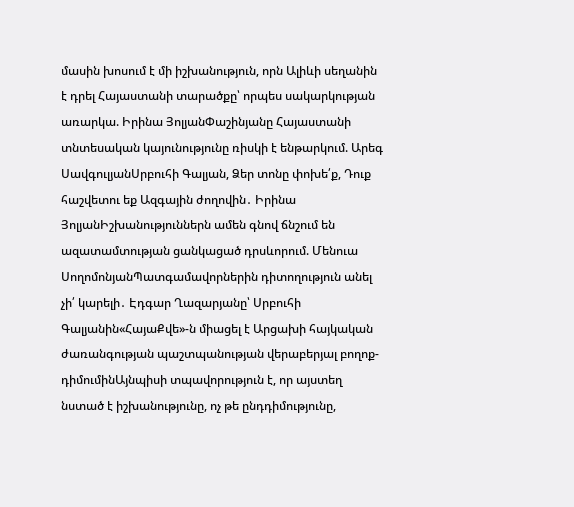մասին խոսում է մի իշխանություն, որն Ալիևի սեղանին է դրել Հայաստանի տարածքը՝ որպես սակարկության առարկա. Իրինա ՅոլյանՓաշինյանը Հայաստանի տնտեսական կայունությունը ռիսկի է ենթարկում. Արեգ ՍավգուլյանՍրբուհի Գալյան, Ձեր տոնը փոխե՛ք, Դուք հաշվետու եք Ազգային ժողովին․ Իրինա ՅոլյանԻշխանություններն ամեն գնով ճնշում են ազատամտության ցանկացած դրսևորում. Մենուա ՍողոմոնյանՊատգամավորներին դիտողություն անել չի՛ կարելի․ Էդգար Ղազարյանը՝ Սրբուհի Գալյանին«ՀայաՔվե»-ն միացել է Արցախի հայկական ժառանգության պաշտպանության վերաբերյալ բողոք-դիմումինԱյնպիսի տպավորություն է, որ այստեղ նստած է իշխանությունը, ոչ թե ընդդիմությունը,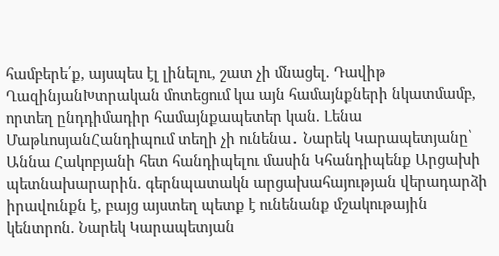համբերե՛ք, այսպես էլ լինելու, շատ չի մնացել. Դավիթ ՂազինյանԽտրական մոտեցում կա այն համայնքների նկատմամբ, որտեղ ընդդիմադիր համայնքապետեր կան. Լենա ՄաթևոսյանՀանդիպում տեղի չի ունենա․ Նարեկ Կարապետյանը՝ Աննա Հակոբյանի հետ հանդիպելու մասին Կհանդիպենք Արցախի պետնախարարին. գերնպատակն արցախահայության վերադարձի իրավունքն է, բայց այստեղ պետք է ունենանք մշակութային կենտրոն. Նարեկ Կարապետյան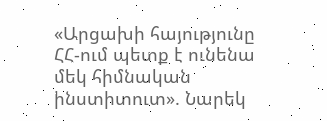«Արցախի հայությունը ՀՀ-ում պետք է ունենա մեկ հիմնական ինստիտուտ». Նարեկ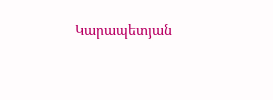Կարապետյան